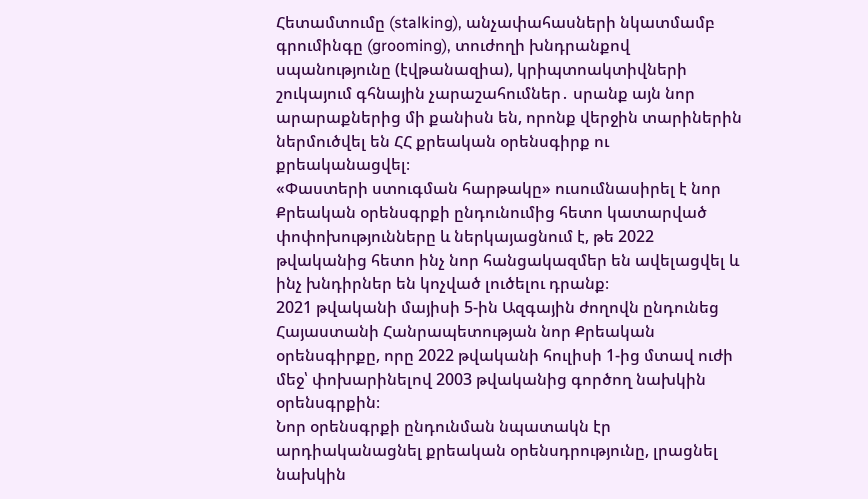Հետամտումը (stalking), անչափահասների նկատմամբ գրումինգը (grooming), տուժողի խնդրանքով սպանությունը (էվթանազիա), կրիպտոակտիվների շուկայում գհնային չարաշահումներ․ սրանք այն նոր արարաքներից մի քանիսն են, որոնք վերջին տարիներին ներմուծվել են ՀՀ քրեական օրենսգիրք ու քրեականացվել։
«Փաստերի ստուգման հարթակը» ուսումնասիրել է նոր Քրեական օրենսգրքի ընդունումից հետո կատարված փոփոխությունները և ներկայացնում է, թե 2022 թվականից հետո ինչ նոր հանցակազմեր են ավելացվել և ինչ խնդիրներ են կոչված լուծելու դրանք։
2021 թվականի մայիսի 5-ին Ազգային ժողովն ընդունեց Հայաստանի Հանրապետության նոր Քրեական օրենսգիրքը, որը 2022 թվականի հուլիսի 1-ից մտավ ուժի մեջ՝ փոխարինելով 2003 թվականից գործող նախկին օրենսգրքին։
Նոր օրենսգրքի ընդունման նպատակն էր արդիականացնել քրեական օրենսդրությունը, լրացնել նախկին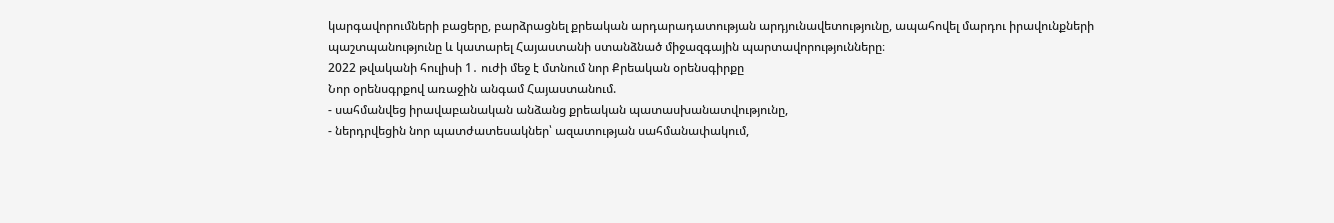կարգավորումների բացերը, բարձրացնել քրեական արդարադատության արդյունավետությունը, ապահովել մարդու իրավունքների պաշտպանությունը և կատարել Հայաստանի ստանձնած միջազգային պարտավորությունները։
2022 թվականի հուլիսի 1․ ուժի մեջ է մտնում նոր Քրեական օրենսգիրքը
Նոր օրենսգրքով առաջին անգամ Հայաստանում.
- սահմանվեց իրավաբանական անձանց քրեական պատասխանատվությունը,
- ներդրվեցին նոր պատժատեսակներ՝ ազատության սահմանափակում,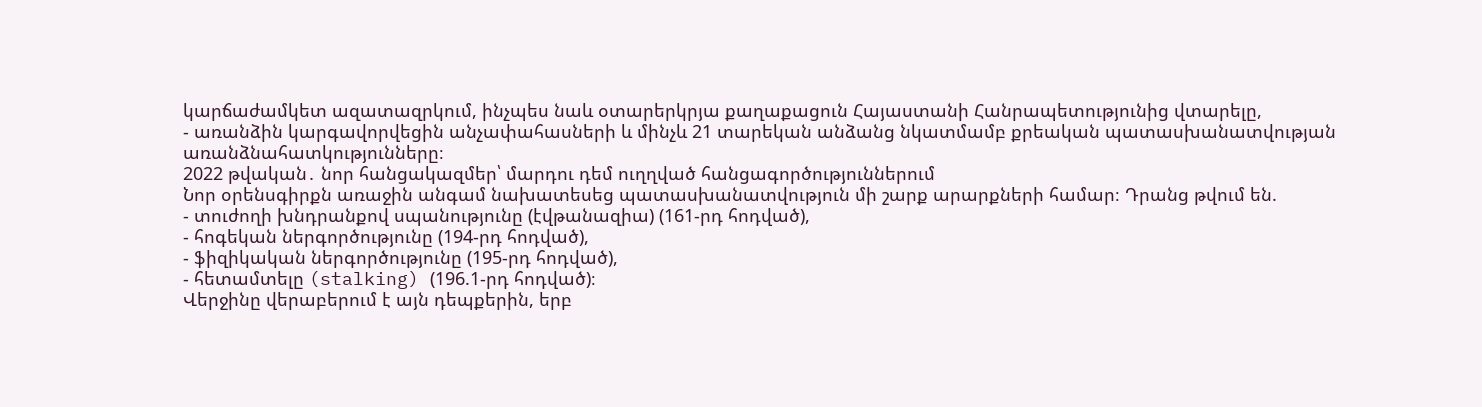կարճաժամկետ ազատազրկում, ինչպես նաև օտարերկրյա քաղաքացուն Հայաստանի Հանրապետությունից վտարելը,
- առանձին կարգավորվեցին անչափահասների և մինչև 21 տարեկան անձանց նկատմամբ քրեական պատասխանատվության առանձնահատկությունները։
2022 թվական․ նոր հանցակազմեր՝ մարդու դեմ ուղղված հանցագործություններում
Նոր օրենսգիրքն առաջին անգամ նախատեսեց պատասխանատվություն մի շարք արարքների համար։ Դրանց թվում են.
- տուժողի խնդրանքով սպանությունը (էվթանազիա) (161-րդ հոդված),
- հոգեկան ներգործությունը (194-րդ հոդված),
- ֆիզիկական ներգործությունը (195-րդ հոդված),
- հետամտելը (stalking) (196.1-րդ հոդված)։
Վերջինը վերաբերում է այն դեպքերին, երբ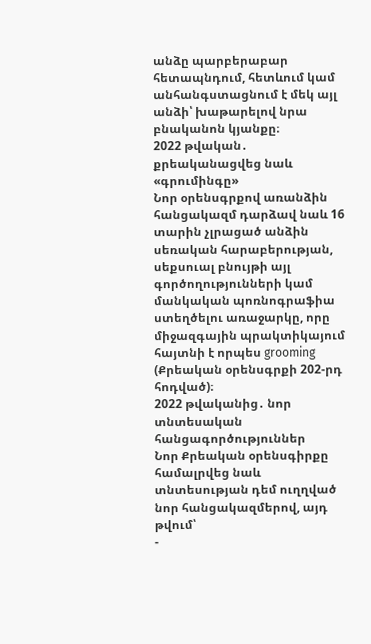անձը պարբերաբար հետապնդում, հետևում կամ անհանգստացնում է մեկ այլ անձի՝ խաթարելով նրա բնականոն կյանքը։
2022 թվական․ քրեականացվեց նաև «գրումինգը»
Նոր օրենսգրքով առանձին հանցակազմ դարձավ նաև 16 տարին չլրացած անձին սեռական հարաբերության, սեքսուալ բնույթի այլ գործողությունների կամ մանկական պոռնոգրաֆիա ստեղծելու առաջարկը, որը միջազգային պրակտիկայում հայտնի է որպես grooming (Քրեական օրենսգրքի 202-րդ հոդված)։
2022 թվականից․ նոր տնտեսական հանցագործություններ
Նոր Քրեական օրենսգիրքը համալրվեց նաև տնտեսության դեմ ուղղված նոր հանցակազմերով, այդ թվում՝
-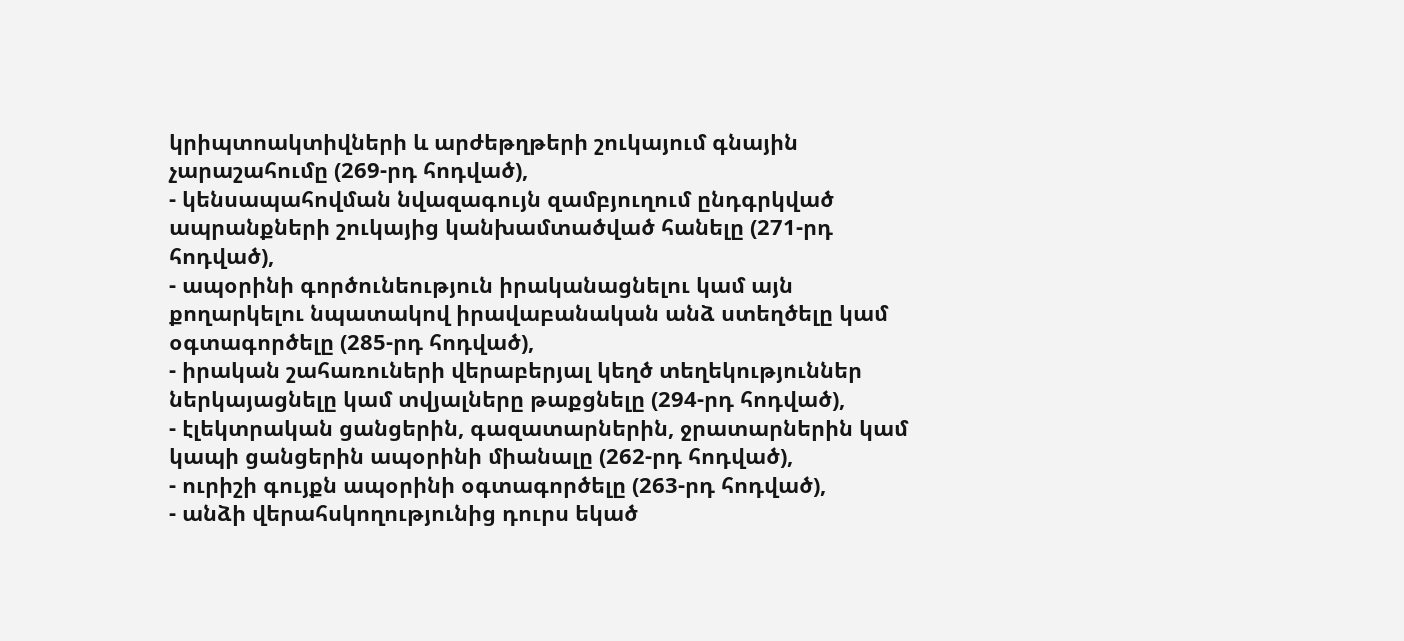կրիպտոակտիվների և արժեթղթերի շուկայում գնային չարաշահումը (269-րդ հոդված),
- կենսապահովման նվազագույն զամբյուղում ընդգրկված ապրանքների շուկայից կանխամտածված հանելը (271-րդ հոդված),
- ապօրինի գործունեություն իրականացնելու կամ այն քողարկելու նպատակով իրավաբանական անձ ստեղծելը կամ օգտագործելը (285-րդ հոդված),
- իրական շահառուների վերաբերյալ կեղծ տեղեկություններ ներկայացնելը կամ տվյալները թաքցնելը (294-րդ հոդված),
- էլեկտրական ցանցերին, գազատարներին, ջրատարներին կամ կապի ցանցերին ապօրինի միանալը (262-րդ հոդված),
- ուրիշի գույքն ապօրինի օգտագործելը (263-րդ հոդված),
- անձի վերահսկողությունից դուրս եկած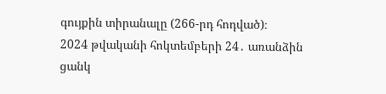գույքին տիրանալը (266-րդ հոդված)։
2024 թվականի հոկտեմբերի 24․ առանձին ցանկ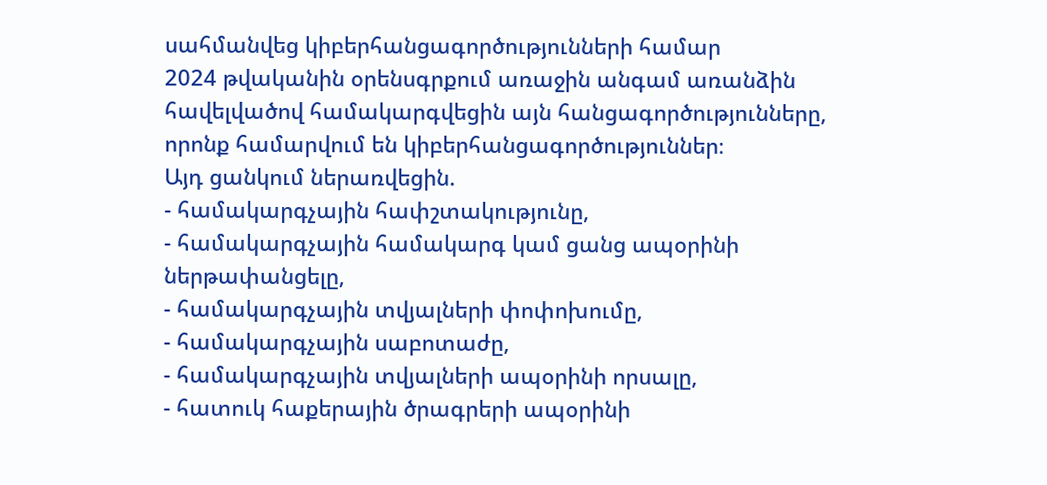սահմանվեց կիբերհանցագործությունների համար
2024 թվականին օրենսգրքում առաջին անգամ առանձին հավելվածով համակարգվեցին այն հանցագործությունները, որոնք համարվում են կիբերհանցագործություններ։
Այդ ցանկում ներառվեցին.
- համակարգչային հափշտակությունը,
- համակարգչային համակարգ կամ ցանց ապօրինի ներթափանցելը,
- համակարգչային տվյալների փոփոխումը,
- համակարգչային սաբոտաժը,
- համակարգչային տվյալների ապօրինի որսալը,
- հատուկ հաքերային ծրագրերի ապօրինի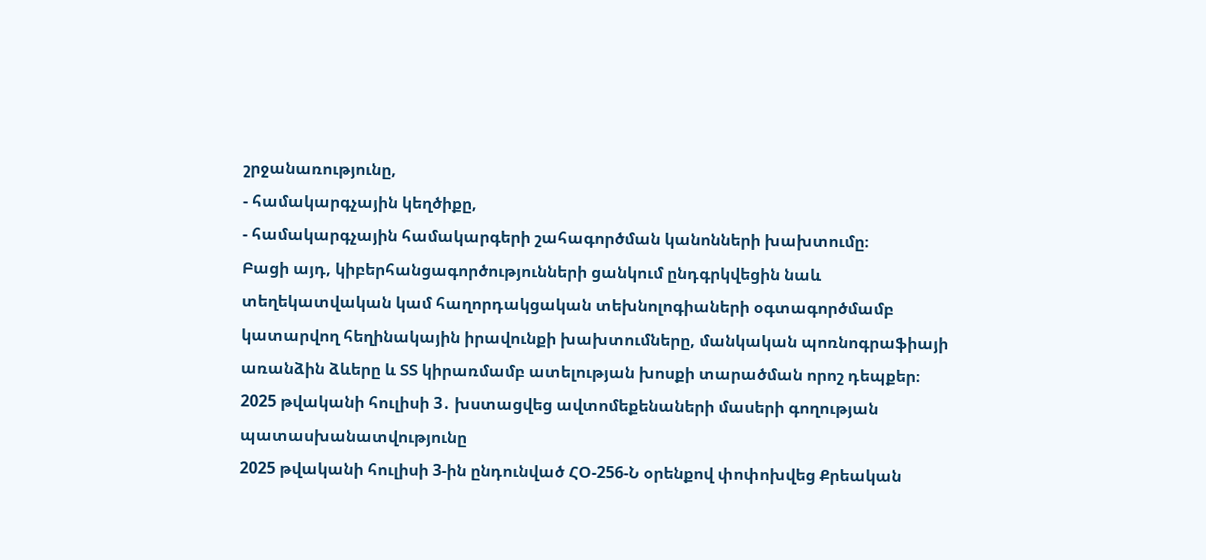շրջանառությունը,
- համակարգչային կեղծիքը,
- համակարգչային համակարգերի շահագործման կանոնների խախտումը։
Բացի այդ, կիբերհանցագործությունների ցանկում ընդգրկվեցին նաև տեղեկատվական կամ հաղորդակցական տեխնոլոգիաների օգտագործմամբ կատարվող հեղինակային իրավունքի խախտումները, մանկական պոռնոգրաֆիայի առանձին ձևերը և ՏՏ կիրառմամբ ատելության խոսքի տարածման որոշ դեպքեր։
2025 թվականի հուլիսի 3․ խստացվեց ավտոմեքենաների մասերի գողության պատասխանատվությունը
2025 թվականի հուլիսի 3-ին ընդունված ՀՕ-256-Ն օրենքով փոփոխվեց Քրեական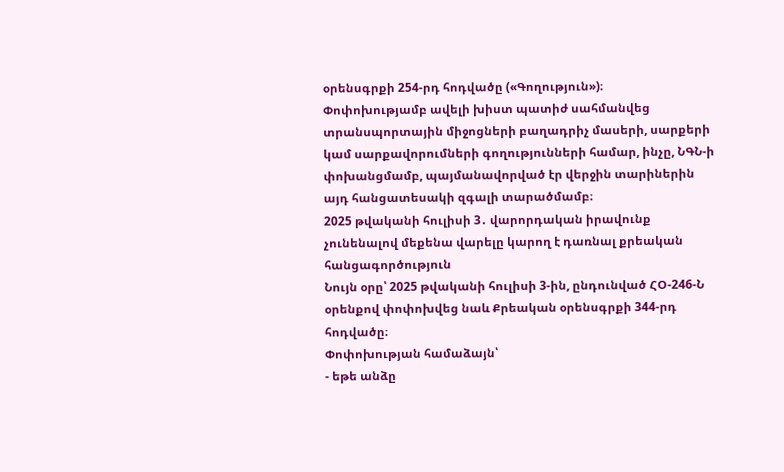օրենսգրքի 254-րդ հոդվածը («Գողություն»)։
Փոփոխությամբ ավելի խիստ պատիժ սահմանվեց տրանսպորտային միջոցների բաղադրիչ մասերի, սարքերի կամ սարքավորումների գողությունների համար, ինչը, ՆԳՆ-ի փոխանցմամբ, պայմանավորված էր վերջին տարիներին այդ հանցատեսակի զգալի տարածմամբ։
2025 թվականի հուլիսի 3․ վարորդական իրավունք չունենալով մեքենա վարելը կարող է դառնալ քրեական հանցագործություն
Նույն օրը՝ 2025 թվականի հուլիսի 3-ին, ընդունված ՀՕ-246-Ն օրենքով փոփոխվեց նաև Քրեական օրենսգրքի 344-րդ հոդվածը։
Փոփոխության համաձայն՝
- եթե անձը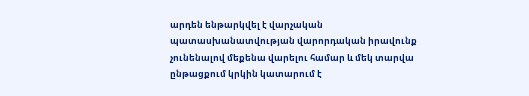արդեն ենթարկվել է վարչական պատասխանատվության վարորդական իրավունք չունենալով մեքենա վարելու համար և մեկ տարվա ընթացքում կրկին կատարում է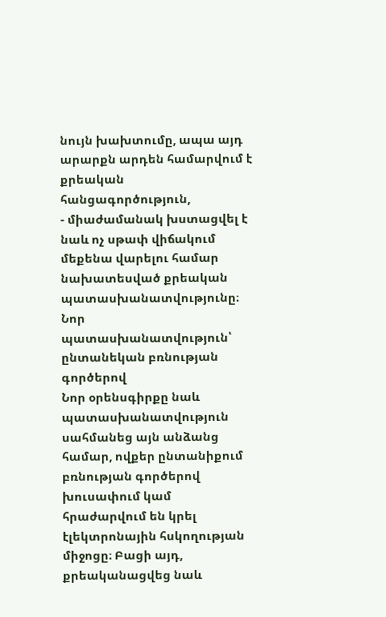նույն խախտումը, ապա այդ արարքն արդեն համարվում է քրեական հանցագործություն,
- միաժամանակ խստացվել է նաև ոչ սթափ վիճակում մեքենա վարելու համար նախատեսված քրեական պատասխանատվությունը։
Նոր պատասխանատվություն՝ ընտանեկան բռնության գործերով
Նոր օրենսգիրքը նաև պատասխանատվություն սահմանեց այն անձանց համար, ովքեր ընտանիքում բռնության գործերով խուսափում կամ հրաժարվում են կրել էլեկտրոնային հսկողության միջոցը։ Բացի այդ, քրեականացվեց նաև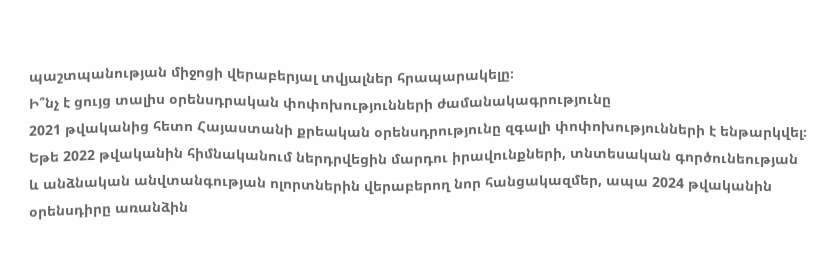պաշտպանության միջոցի վերաբերյալ տվյալներ հրապարակելը։
Ի՞նչ է ցույց տալիս օրենսդրական փոփոխությունների ժամանակագրությունը
2021 թվականից հետո Հայաստանի քրեական օրենսդրությունը զգալի փոփոխությունների է ենթարկվել։
Եթե 2022 թվականին հիմնականում ներդրվեցին մարդու իրավունքների, տնտեսական գործունեության և անձնական անվտանգության ոլորտներին վերաբերող նոր հանցակազմեր, ապա 2024 թվականին օրենսդիրը առանձին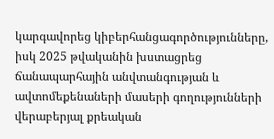կարգավորեց կիբերհանցագործությունները, իսկ 2025 թվականին խստացրեց ճանապարհային անվտանգության և ավտոմեքենաների մասերի գողությունների վերաբերյալ քրեական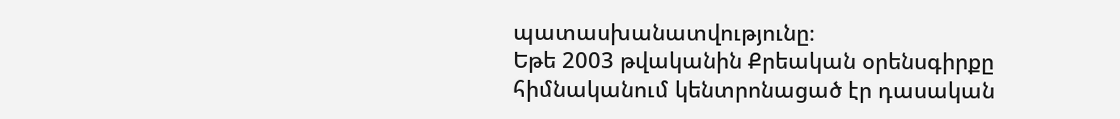պատասխանատվությունը։
Եթե 2003 թվականին Քրեական օրենսգիրքը հիմնականում կենտրոնացած էր դասական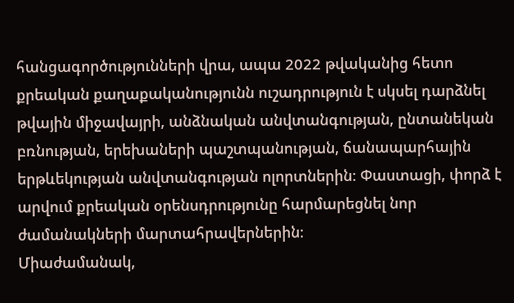հանցագործությունների վրա, ապա 2022 թվականից հետո քրեական քաղաքականությունն ուշադրություն է սկսել դարձնել թվային միջավայրի, անձնական անվտանգության, ընտանեկան բռնության, երեխաների պաշտպանության, ճանապարհային երթևեկության անվտանգության ոլորտներին։ Փաստացի, փորձ է արվում քրեական օրենսդրությունը հարմարեցնել նոր ժամանակների մարտահրավերներին։
Միաժամանակ,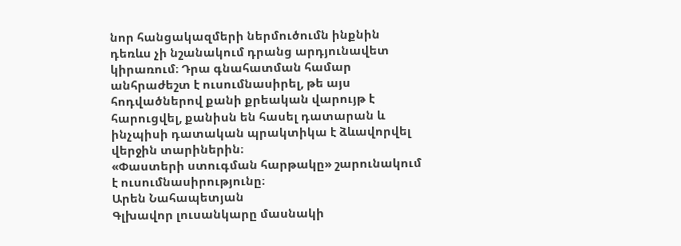նոր հանցակազմերի ներմուծումն ինքնին դեռևս չի նշանակում դրանց արդյունավետ կիրառում։ Դրա գնահատման համար անհրաժեշտ է ուսումնասիրել, թե այս հոդվածներով քանի քրեական վարույթ է հարուցվել, քանիսն են հասել դատարան և ինչպիսի դատական պրակտիկա է ձևավորվել վերջին տարիներին։
«Փաստերի ստուգման հարթակը» շարունակում է ուսումնասիրությունը։
Արեն Նահապետյան
Գլխավոր լուսանկարը մասնակի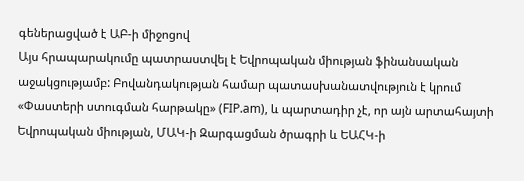գեներացված է ԱԲ-ի միջոցով
Այս հրապարակումը պատրաստվել է Եվրոպական միության ֆինանսական աջակցությամբ: Բովանդակության համար պատասխանատվություն է կրում «Փաստերի ստուգման հարթակը» (FIP.am), և պարտադիր չէ, որ այն արտահայտի Եվրոպական միության, ՄԱԿ-ի Զարգացման ծրագրի և ԵԱՀԿ-ի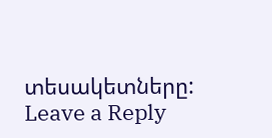տեսակետները:
Leave a Reply